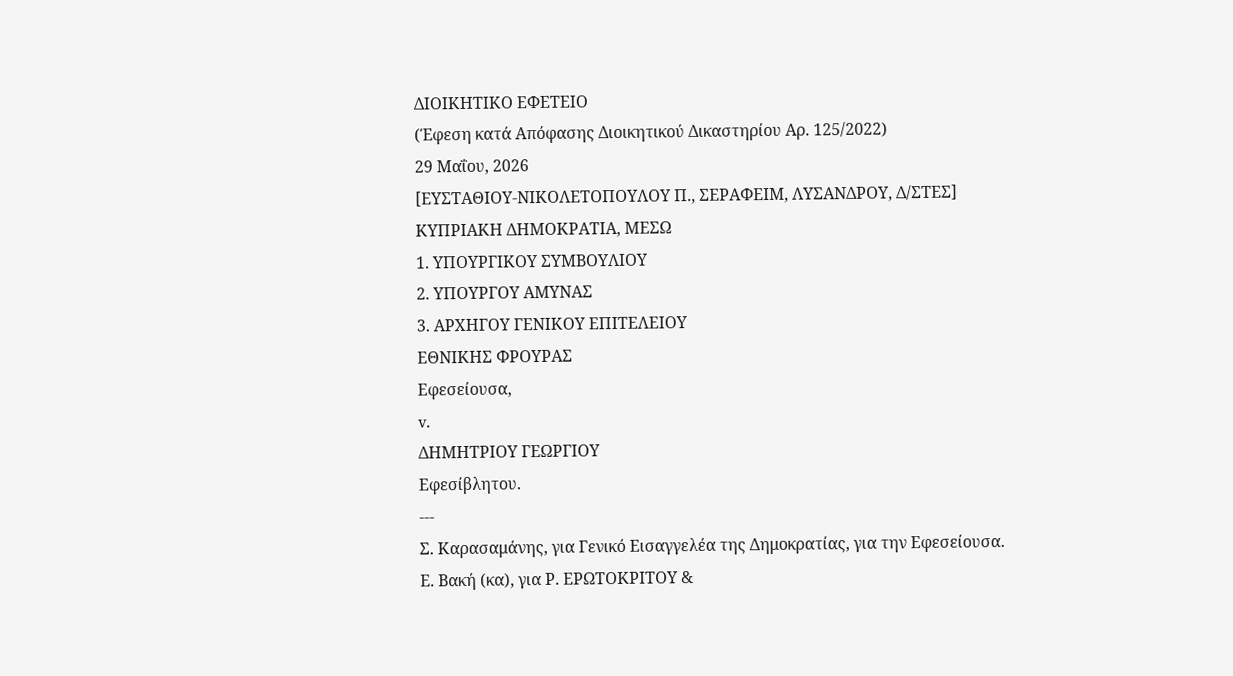ΔΙΟΙΚΗΤΙΚΟ ΕΦΕΤΕΙΟ
(Έφεση κατά Απόφασης Διοικητικού Δικαστηρίου Αρ. 125/2022)
29 Μαΐου, 2026
[ΕΥΣΤΑΘΙΟΥ-ΝΙΚΟΛΕΤΟΠΟΥΛΟΥ Π., ΣΕΡΑΦΕΙΜ, ΛΥΣΑΝΔΡΟΥ, Δ/ΣΤΕΣ]
ΚΥΠΡΙΑΚΗ ΔΗΜΟΚΡΑΤΙΑ, ΜΕΣΩ
1. ΥΠΟΥΡΓΙΚΟΥ ΣΥΜΒΟΥΛΙΟΥ
2. ΥΠΟΥΡΓΟΥ ΑΜΥΝΑΣ
3. ΑΡΧΗΓΟΥ ΓΕΝΙΚΟΥ ΕΠΙΤΕΛΕΙΟΥ
ΕΘΝΙΚΗΣ ΦΡΟΥΡΑΣ
Εφεσείουσα,
v.
ΔΗΜΗΤΡΙΟΥ ΓΕΩΡΓΙΟΥ
Εφεσίβλητου.
---
Σ. Καρασαμάνης, για Γενικό Εισαγγελέα της Δημοκρατίας, για την Εφεσείουσα.
Ε. Βακή (κα), για Ρ. ΕΡΩΤΟΚΡΙΤΟΥ &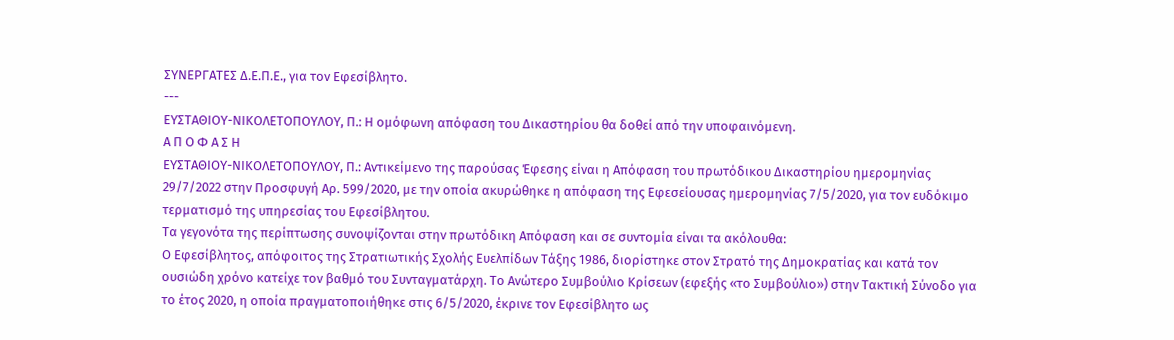ΣΥΝΕΡΓΑΤΕΣ Δ.Ε.Π.Ε., για τoν Εφεσίβλητο.
---
ΕΥΣΤΑΘΙΟΥ-ΝΙΚΟΛΕΤΟΠΟΥΛΟΥ, Π.: Η ομόφωνη απόφαση του Δικαστηρίου θα δοθεί από την υποφαινόμενη.
Α Π Ο Φ Α Σ Η
ΕYΣΤΑΘΙΟΥ-ΝΙΚΟΛΕΤΟΠΟΥΛΟΥ, Π.: Αντικείμενο της παρούσας Έφεσης είναι η Απόφαση του πρωτόδικου Δικαστηρίου ημερομηνίας 29/7/2022 στην Προσφυγή Αρ. 599/2020, με την οποία ακυρώθηκε η απόφαση της Εφεσείουσας ημερομηνίας 7/5/2020, για τον ευδόκιμο τερματισμό της υπηρεσίας του Εφεσίβλητου.
Τα γεγονότα της περίπτωσης συνοψίζονται στην πρωτόδικη Απόφαση και σε συντομία είναι τα ακόλουθα:
Ο Εφεσίβλητος, απόφοιτος της Στρατιωτικής Σχολής Ευελπίδων Τάξης 1986, διορίστηκε στον Στρατό της Δημοκρατίας και κατά τον ουσιώδη χρόνο κατείχε τον βαθμό του Συνταγματάρχη. Το Ανώτερο Συμβούλιο Κρίσεων (εφεξής «το Συμβούλιο») στην Τακτική Σύνοδο για το έτος 2020, η οποία πραγματοποιήθηκε στις 6/5/2020, έκρινε τον Εφεσίβλητο ως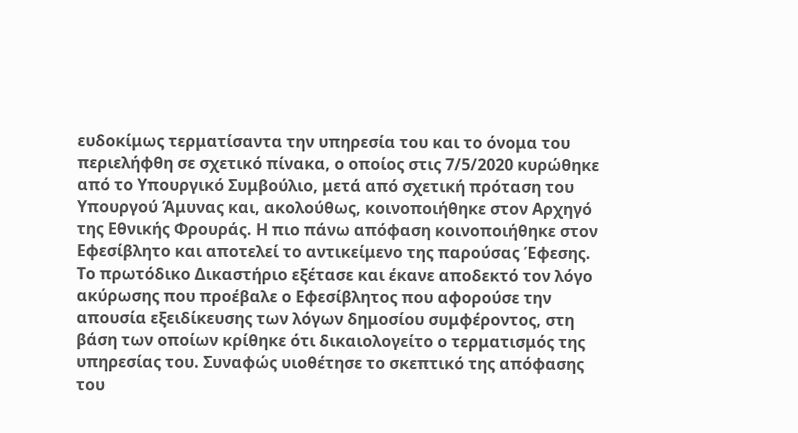ευδοκίμως τερματίσαντα την υπηρεσία του και το όνομα του περιελήφθη σε σχετικό πίνακα, ο οποίος στις 7/5/2020 κυρώθηκε από το Υπουργικό Συμβούλιο, μετά από σχετική πρόταση του Υπουργού Άμυνας και, ακολούθως, κοινοποιήθηκε στον Αρχηγό της Εθνικής Φρουράς. Η πιο πάνω απόφαση κοινοποιήθηκε στον Εφεσίβλητο και αποτελεί το αντικείμενο της παρούσας Έφεσης.
Το πρωτόδικο Δικαστήριο εξέτασε και έκανε αποδεκτό τον λόγο ακύρωσης που προέβαλε ο Εφεσίβλητος που αφορούσε την απουσία εξειδίκευσης των λόγων δημοσίου συμφέροντος, στη βάση των οποίων κρίθηκε ότι δικαιολογείτο ο τερματισμός της υπηρεσίας του. Συναφώς υιοθέτησε το σκεπτικό της απόφασης του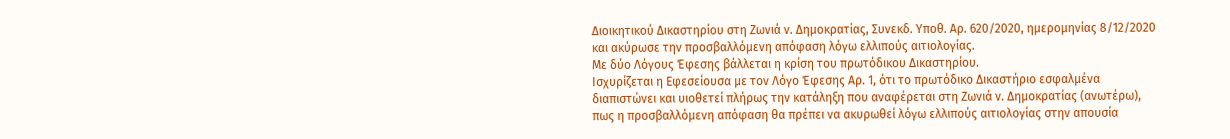Διοικητικού Δικαστηρίου στη Ζωνιά ν. Δημοκρατίας, Συνεκδ. Υποθ. Αρ. 620/2020, ημερομηνίας 8/12/2020 και ακύρωσε την προσβαλλόμενη απόφαση λόγω ελλιπούς αιτιολογίας.
Με δύο Λόγους Έφεσης βάλλεται η κρίση του πρωτόδικου Δικαστηρίου.
Ισχυρίζεται η Εφεσείουσα με τον Λόγο Έφεσης Αρ. 1, ότι το πρωτόδικο Δικαστήριο εσφαλμένα διαπιστώνει και υιοθετεί πλήρως την κατάληξη που αναφέρεται στη Ζωνιά ν. Δημοκρατίας (ανωτέρω), πως η προσβαλλόμενη απόφαση θα πρέπει να ακυρωθεί λόγω ελλιπούς αιτιολογίας στην απουσία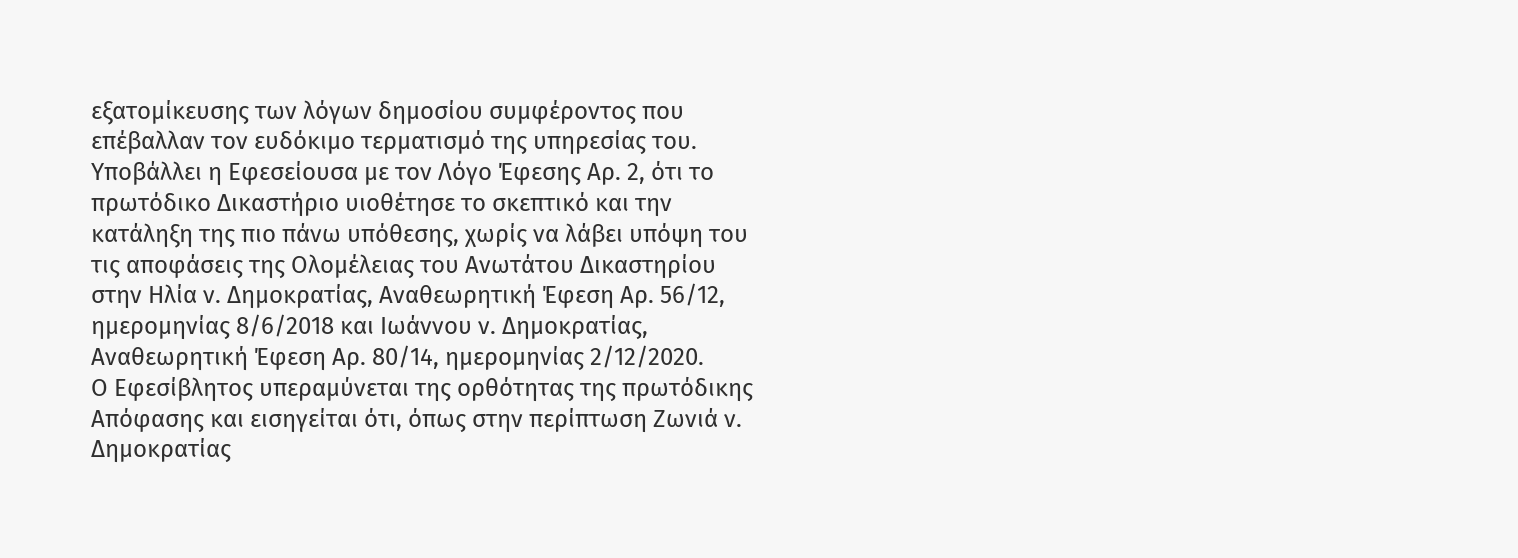εξατομίκευσης των λόγων δημοσίου συμφέροντος που επέβαλλαν τον ευδόκιμο τερματισμό της υπηρεσίας του. Υποβάλλει η Εφεσείουσα με τον Λόγο Έφεσης Αρ. 2, ότι το πρωτόδικο Δικαστήριο υιοθέτησε το σκεπτικό και την κατάληξη της πιο πάνω υπόθεσης, χωρίς να λάβει υπόψη του τις αποφάσεις της Ολομέλειας του Ανωτάτου Δικαστηρίου στην Ηλία ν. Δημοκρατίας, Αναθεωρητική Έφεση Αρ. 56/12, ημερομηνίας 8/6/2018 και Ιωάννου ν. Δημοκρατίας, Αναθεωρητική Έφεση Αρ. 80/14, ημερομηνίας 2/12/2020.
Ο Εφεσίβλητος υπεραμύνεται της ορθότητας της πρωτόδικης Απόφασης και εισηγείται ότι, όπως στην περίπτωση Ζωνιά ν. Δημοκρατίας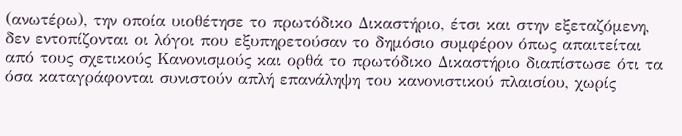(ανωτέρω), την οποία υιοθέτησε το πρωτόδικο Δικαστήριο, έτσι και στην εξεταζόμενη, δεν εντοπίζονται οι λόγοι που εξυπηρετούσαν το δημόσιο συμφέρον όπως απαιτείται από τους σχετικούς Κανονισμούς και ορθά το πρωτόδικο Δικαστήριο διαπίστωσε ότι τα όσα καταγράφονται συνιστούν απλή επανάληψη του κανονιστικού πλαισίου, χωρίς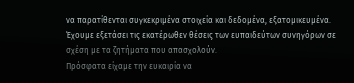να παρατίθενται συγκεκριμένα στοιχεία και δεδομένα, εξατομικευμένα.
Έχουμε εξετάσει τις εκατέρωθεν θέσεις των ευπαιδεύτων συνηγόρων σε σχέση με τα ζητήματα που απασχολούν.
Πρόσφατα είχαμε την ευκαιρία να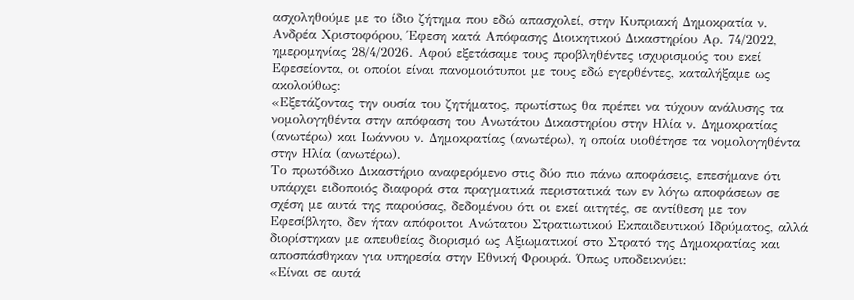ασχοληθούμε με το ίδιο ζήτημα που εδώ απασχολεί, στην Κυπριακή Δημοκρατία ν. Ανδρέα Χριστοφόρου, Έφεση κατά Απόφασης Διοικητικού Δικαστηρίου Αρ. 74/2022, ημερομηνίας 28/4/2026. Αφού εξετάσαμε τους προβληθέντες ισχυρισμούς του εκεί Εφεσείοντα, οι οποίοι είναι πανομοιότυποι με τους εδώ εγερθέντες, καταλήξαμε ως ακολούθως:
«Εξετάζοντας την ουσία του ζητήματος, πρωτίστως θα πρέπει να τύχουν ανάλυσης τα νομολογηθέντα στην απόφαση του Ανωτάτου Δικαστηρίου στην Ηλία ν. Δημοκρατίας (ανωτέρω) και Ιωάννου ν. Δημοκρατίας (ανωτέρω), η οποία υιοθέτησε τα νομολογηθέντα στην Ηλία (ανωτέρω).
Το πρωτόδικο Δικαστήριο αναφερόμενο στις δύο πιο πάνω αποφάσεις, επεσήμανε ότι υπάρχει ειδοποιός διαφορά στα πραγματικά περιστατικά των εν λόγω αποφάσεων σε σχέση με αυτά της παρούσας, δεδομένου ότι οι εκεί αιτητές, σε αντίθεση με τον Εφεσίβλητο, δεν ήταν απόφοιτοι Ανώτατου Στρατιωτικού Εκπαιδευτικού Ιδρύματος, αλλά διορίστηκαν με απευθείας διορισμό ως Αξιωματικοί στο Στρατό της Δημοκρατίας και αποσπάσθηκαν για υπηρεσία στην Εθνική Φρουρά. Όπως υποδεικνύει:
«Είναι σε αυτά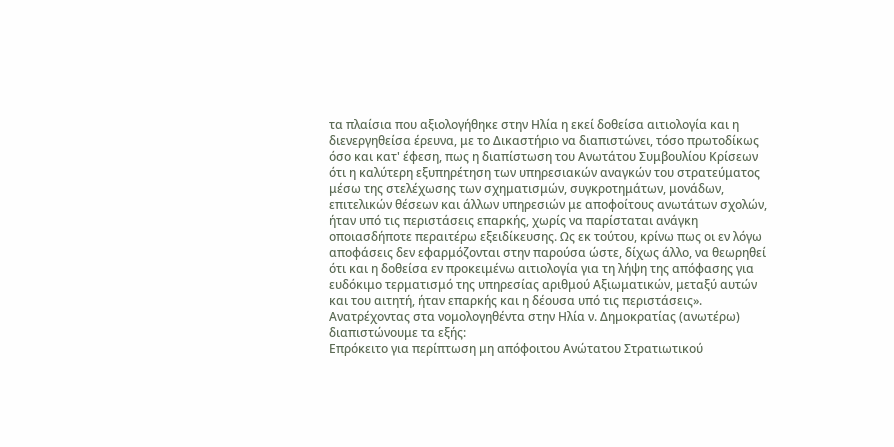τα πλαίσια που αξιολογήθηκε στην Ηλία η εκεί δοθείσα αιτιολογία και η διενεργηθείσα έρευνα, με το Δικαστήριο να διαπιστώνει, τόσο πρωτοδίκως όσο και κατ' έφεση, πως η διαπίστωση του Ανωτάτου Συμβουλίου Kρίσεων ότι η καλύτερη εξυπηρέτηση των υπηρεσιακών αναγκών του στρατεύματος μέσω της στελέχωσης των σχηματισμών, συγκροτημάτων, μονάδων, επιτελικών θέσεων και άλλων υπηρεσιών με αποφοίτους ανωτάτων σχολών, ήταν υπό τις περιστάσεις επαρκής, χωρίς να παρίσταται ανάγκη οποιασδήποτε περαιτέρω εξειδίκευσης. Ως εκ τούτου, κρίνω πως οι εν λόγω αποφάσεις δεν εφαρμόζονται στην παρούσα ώστε, δίχως άλλο, να θεωρηθεί ότι και η δοθείσα εν προκειμένω αιτιολογία για τη λήψη της απόφασης για ευδόκιμο τερματισμό της υπηρεσίας αριθμού Αξιωματικών, μεταξύ αυτών και του αιτητή, ήταν επαρκής και η δέουσα υπό τις περιστάσεις».
Ανατρέχοντας στα νομολογηθέντα στην Ηλία ν. Δημοκρατίας (ανωτέρω) διαπιστώνουμε τα εξής:
Επρόκειτο για περίπτωση μη απόφοιτου Ανώτατου Στρατιωτικού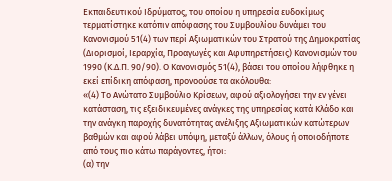Εκπαιδευτικού Ιδρύματος, του οποίου η υπηρεσία ευδοκίμως τερματίστηκε κατόπιν απόφασης του Συμβουλίου δυνάμει του Κανονισμού 51(4) των περί Αξιωματικών του Στρατού της Δημοκρατίας (Διορισμοί, Ιεραρχία, Προαγωγές και Αφυπηρετήσεις) Κανονισμών του 1990 (Κ.Δ.Π. 90/90). Ο Κανονισμός 51(4), βάσει του οποίου λήφθηκε η εκεί επίδικη απόφαση, προνοούσε τα ακόλουθα:
«(4) Το Ανώτατο Συμβούλιο Κρίσεων, αφού αξιολογήσει την εν γένει κατάσταση, τις εξειδικευμένες ανάγκες της υπηρεσίας κατά Κλάδο και την ανάγκη παροχής δυνατότητας ανέλιξης Αξιωματικών κατώτερων βαθμών και αφού λάβει υπόψη, μεταξύ άλλων, όλους ή οποιοδήποτε από τους πιο κάτω παράγοντες, ήτοι:
(α) την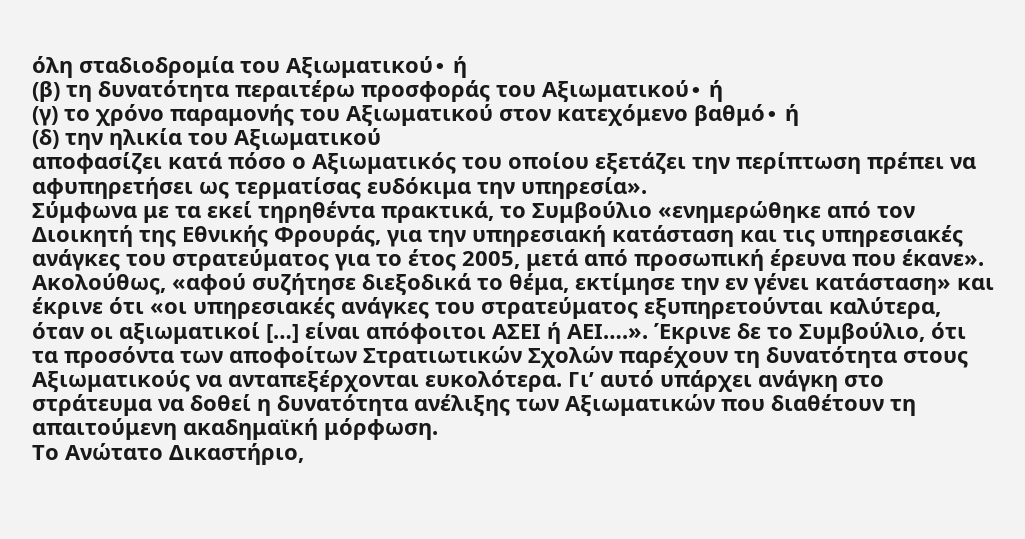όλη σταδιοδρομία του Αξιωματικού∙ ή
(β) τη δυνατότητα περαιτέρω προσφοράς του Αξιωματικού∙ ή
(γ) το χρόνο παραμονής του Αξιωματικού στον κατεχόμενο βαθμό∙ ή
(δ) την ηλικία του Αξιωματικού
αποφασίζει κατά πόσο ο Αξιωματικός του οποίου εξετάζει την περίπτωση πρέπει να αφυπηρετήσει ως τερματίσας ευδόκιμα την υπηρεσία».
Σύμφωνα με τα εκεί τηρηθέντα πρακτικά, το Συμβούλιο «ενημερώθηκε από τον Διοικητή της Εθνικής Φρουράς, για την υπηρεσιακή κατάσταση και τις υπηρεσιακές ανάγκες του στρατεύματος για το έτος 2005, μετά από προσωπική έρευνα που έκανε». Ακολούθως, «αφού συζήτησε διεξοδικά το θέμα, εκτίμησε την εν γένει κατάσταση» και έκρινε ότι «οι υπηρεσιακές ανάγκες του στρατεύματος εξυπηρετούνται καλύτερα, όταν οι αξιωματικοί […] είναι απόφοιτοι ΑΣΕΙ ή ΑΕΙ….». Έκρινε δε το Συμβούλιο, ότι τα προσόντα των αποφοίτων Στρατιωτικών Σχολών παρέχουν τη δυνατότητα στους Αξιωματικούς να ανταπεξέρχονται ευκολότερα. Γι’ αυτό υπάρχει ανάγκη στο στράτευμα να δοθεί η δυνατότητα ανέλιξης των Αξιωματικών που διαθέτουν τη απαιτούμενη ακαδημαϊκή μόρφωση.
Το Ανώτατο Δικαστήριο,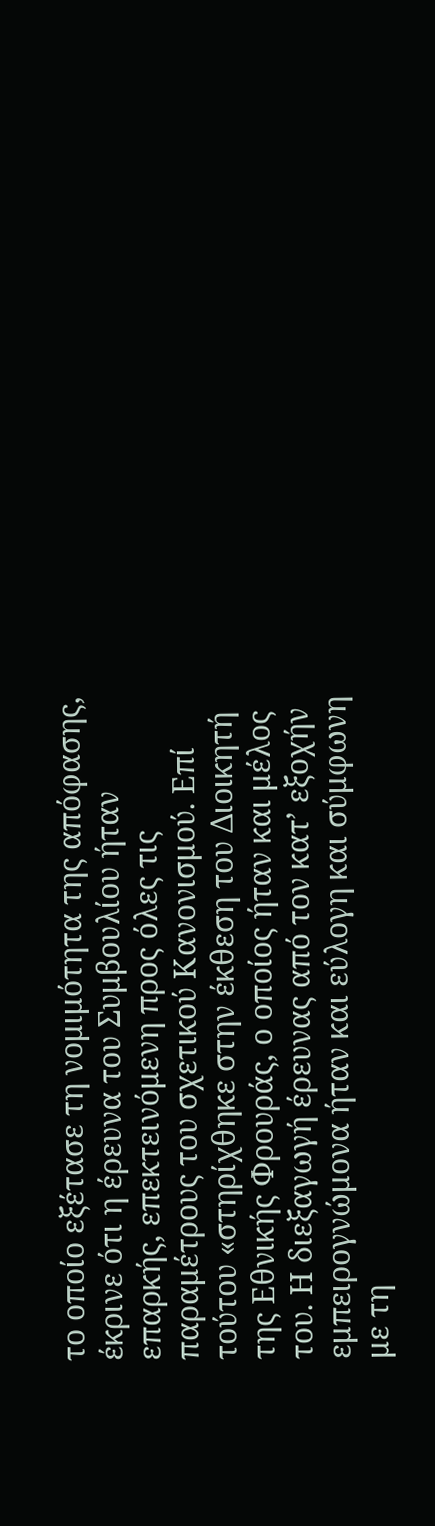το οποίο εξέτασε τη νομιμότητα της απόφασης, έκρινε ότι η έρευνα του Συμβουλίου ήταν επαρκής, επεκτεινόμενη προς όλες τις παραμέτρους του σχετικού Κανονισμού. Επί τούτου «στηρίχθηκε στην έκθεση του Διοικητή της Εθνικής Φρουράς, ο οποίος ήταν και μέλος του. Η διεξαγωγή έρευνας από τον κατ’ εξοχήν εμπειρογνώμονα ήταν και εύλογη και σύμφωνη με τη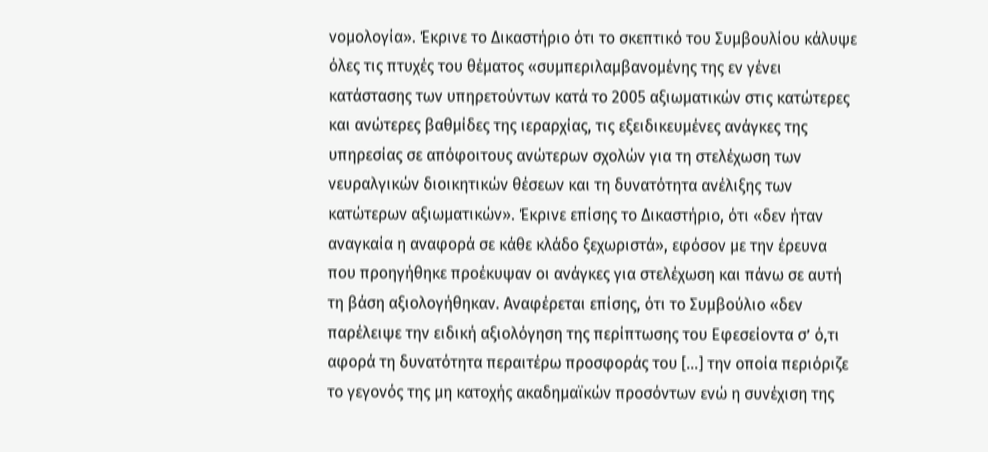νομολογία». Έκρινε το Δικαστήριο ότι το σκεπτικό του Συμβουλίου κάλυψε όλες τις πτυχές του θέματος «συμπεριλαμβανομένης της εν γένει κατάστασης των υπηρετούντων κατά το 2005 αξιωματικών στις κατώτερες και ανώτερες βαθμίδες της ιεραρχίας, τις εξειδικευμένες ανάγκες της υπηρεσίας σε απόφοιτους ανώτερων σχολών για τη στελέχωση των νευραλγικών διοικητικών θέσεων και τη δυνατότητα ανέλιξης των κατώτερων αξιωματικών». Έκρινε επίσης το Δικαστήριο, ότι «δεν ήταν αναγκαία η αναφορά σε κάθε κλάδο ξεχωριστά», εφόσον με την έρευνα που προηγήθηκε προέκυψαν οι ανάγκες για στελέχωση και πάνω σε αυτή τη βάση αξιολογήθηκαν. Αναφέρεται επίσης, ότι το Συμβούλιο «δεν παρέλειψε την ειδική αξιολόγηση της περίπτωσης του Εφεσείοντα σ’ ό,τι αφορά τη δυνατότητα περαιτέρω προσφοράς του […] την οποία περιόριζε το γεγονός της μη κατοχής ακαδημαϊκών προσόντων ενώ η συνέχιση της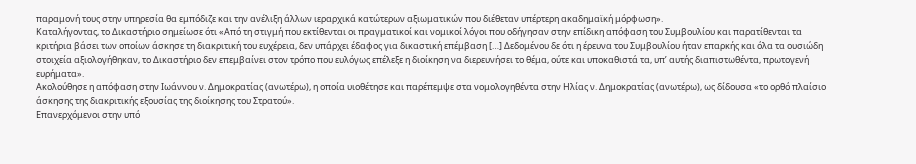παραμονή τους στην υπηρεσία θα εμπόδιζε και την ανέλιξη άλλων ιεραρχικά κατώτερων αξιωματικών που διέθεταν υπέρτερη ακαδημαϊκή μόρφωση».
Καταλήγοντας, το Δικαστήριο σημείωσε ότι «Από τη στιγμή που εκτίθενται οι πραγματικοί και νομικοί λόγοι που οδήγησαν στην επίδικη απόφαση του Συμβουλίου και παρατίθενται τα κριτήρια βάσει των οποίων άσκησε τη διακριτική του ευχέρεια, δεν υπάρχει έδαφος για δικαστική επέμβαση […] Δεδομένου δε ότι η έρευνα του Συμβουλίου ήταν επαρκής και όλα τα ουσιώδη στοιχεία αξιολογήθηκαν, το Δικαστήριο δεν επεμβαίνει στον τρόπο που ευλόγως επέλεξε η διοίκηση να διερευνήσει το θέμα, ούτε και υποκαθιστά τα, υπ’ αυτής διαπιστωθέντα, πρωτογενή ευρήματα».
Ακολούθησε η απόφαση στην Ιωάννου ν. Δημοκρατίας (ανωτέρω), η οποία υιοθέτησε και παρέπεμψε στα νομολογηθέντα στην Ηλίας ν. Δημοκρατίας (ανωτέρω), ως δίδουσα «το ορθό πλαίσιο άσκησης της διακριτικής εξουσίας της διοίκησης του Στρατού».
Επανερχόμενοι στην υπό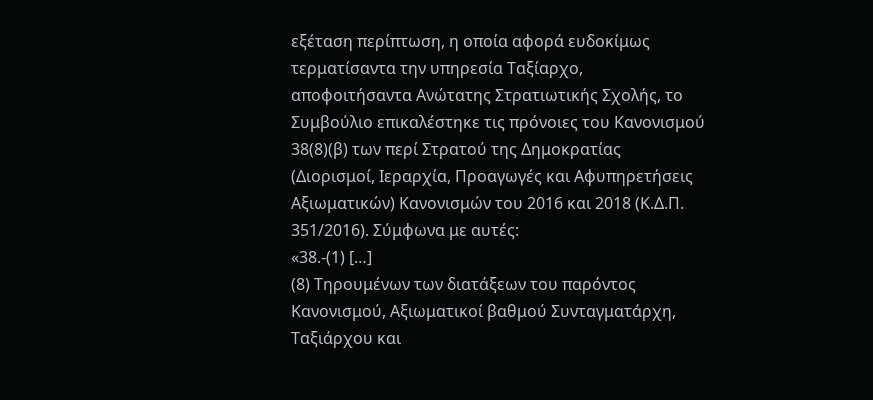εξέταση περίπτωση, η οποία αφορά ευδοκίμως τερματίσαντα την υπηρεσία Ταξίαρχο, αποφοιτήσαντα Ανώτατης Στρατιωτικής Σχολής, το Συμβούλιο επικαλέστηκε τις πρόνοιες του Κανονισμού 38(8)(β) των περί Στρατού της Δημοκρατίας (Διορισμοί, Ιεραρχία, Προαγωγές και Αφυπηρετήσεις Αξιωματικών) Κανονισμών του 2016 και 2018 (Κ.Δ.Π. 351/2016). Σύμφωνα με αυτές:
«38.-(1) […]
(8) Τηρουμένων των διατάξεων του παρόντος Κανονισμού, Αξιωματικοί βαθμού Συνταγματάρχη, Ταξιάρχου και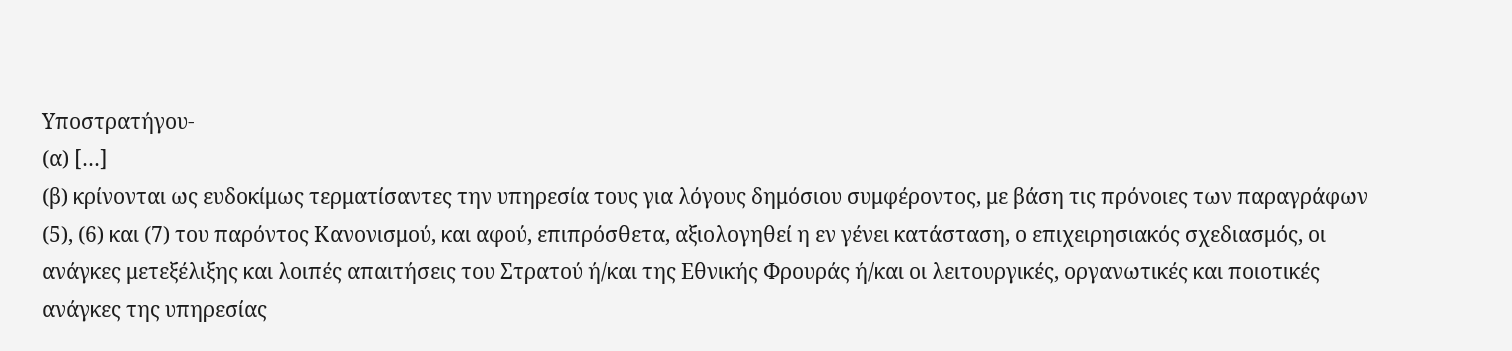Υποστρατήγου-
(α) […]
(β) κρίνονται ως ευδοκίμως τερματίσαντες την υπηρεσία τους για λόγους δημόσιου συμφέροντος, με βάση τις πρόνοιες των παραγράφων (5), (6) και (7) του παρόντος Κανονισμού, και αφού, επιπρόσθετα, αξιολογηθεί η εν γένει κατάσταση, ο επιχειρησιακός σχεδιασμός, οι ανάγκες μετεξέλιξης και λοιπές απαιτήσεις του Στρατού ή/και της Εθνικής Φρουράς ή/και οι λειτουργικές, οργανωτικές και ποιοτικές ανάγκες της υπηρεσίας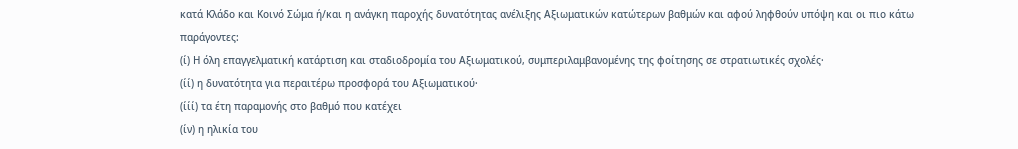κατά Κλάδο και Κοινό Σώμα ή/και η ανάγκη παροχής δυνατότητας ανέλιξης Αξιωματικών κατώτερων βαθμών και αφού ληφθούν υπόψη και οι πιο κάτω παράγοντες:
(ί) Η όλη επαγγελματική κατάρτιση και σταδιοδρομία του Αξιωματικού, συμπεριλαμβανομένης της φοίτησης σε στρατιωτικές σχολές·
(ίί) η δυνατότητα για περαιτέρω προσφορά του Αξιωματικού·
(ίίί) τα έτη παραμονής στο βαθμό που κατέχει
(ίν) η ηλικία του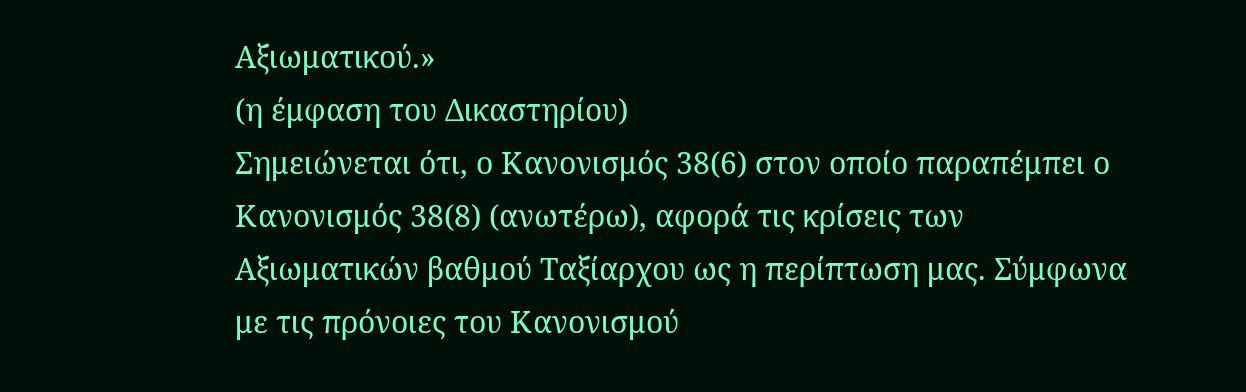Αξιωματικού.»
(η έμφαση του Δικαστηρίου)
Σημειώνεται ότι, ο Κανονισμός 38(6) στον οποίο παραπέμπει ο Κανονισμός 38(8) (ανωτέρω), αφορά τις κρίσεις των Αξιωματικών βαθμού Ταξίαρχου ως η περίπτωση μας. Σύμφωνα με τις πρόνοιες του Κανονισμού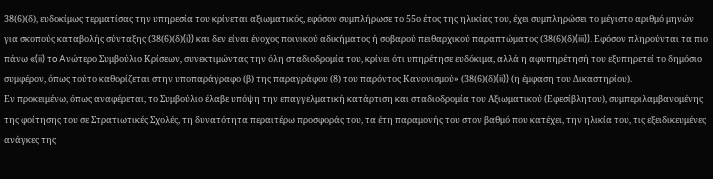38(6)(δ), ευδοκίμως τερματίσας την υπηρεσία του κρίνεται αξιωματικός, εφόσον συμπλήρωσε το 55ο έτος της ηλικίας του, έχει συμπληρώσει το μέγιστο αριθμό μηνών για σκοπούς καταβολής σύνταξης (38(6)(δ)(i)) και δεν είναι ένοχος ποινικού αδικήματος ή σοβαρού πειθαρχικού παραπτώματος (38(6)(δ)(iii)). Εφόσον πληρούνται τα πιο πάνω «(ii) τo Aνώτερο Συμβούλιο Κρίσεων, συνεκτιμώντας την όλη σταδιοδρομία του, κρίνει ότι υπηρέτησε ευδόκιμα, αλλά η αφυπηρέτησή του εξυπηρετεί το δημόσιο συμφέρον, όπως τούτο καθορίζεται στην υποπαράγραφο (β) της παραγράφου (8) του παρόντος Κανονισμού» (38(6)(δ)(ii)) (η έμφαση του Δικαστηρίου).
Εν προκειμένω, όπως αναφέρεται, το Συμβούλιο έλαβε υπόψη την επαγγελματική κατάρτιση και σταδιοδρομία του Αξιωματικού (Εφεσίβλητου), συμπεριλαμβανομένης της φοίτησης του σε Στρατιωτικές Σχολές, τη δυνατότητα περαιτέρω προσφοράς του, τα έτη παραμονής του στον βαθμό που κατέχει, την ηλικία του, τις εξειδικευμένες ανάγκες της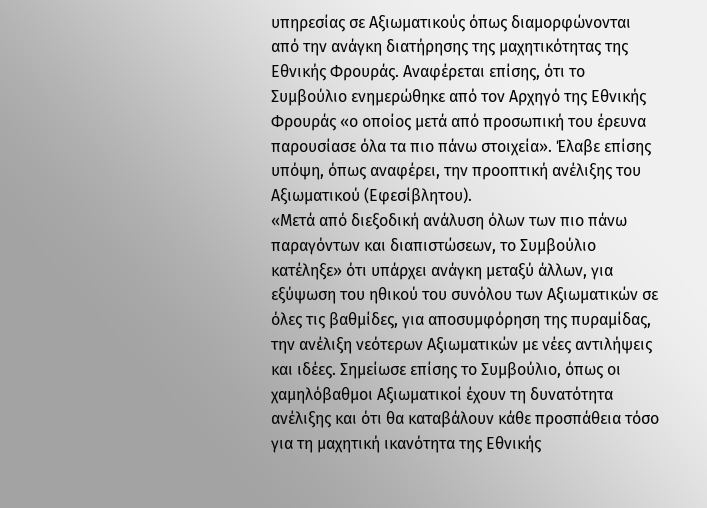υπηρεσίας σε Αξιωματικούς όπως διαμορφώνονται από την ανάγκη διατήρησης της μαχητικότητας της Εθνικής Φρουράς. Αναφέρεται επίσης, ότι το Συμβούλιο ενημερώθηκε από τον Αρχηγό της Εθνικής Φρουράς «ο οποίος μετά από προσωπική του έρευνα παρουσίασε όλα τα πιο πάνω στοιχεία». Έλαβε επίσης υπόψη, όπως αναφέρει, την προοπτική ανέλιξης του Αξιωματικού (Εφεσίβλητου).
«Μετά από διεξοδική ανάλυση όλων των πιο πάνω παραγόντων και διαπιστώσεων, το Συμβούλιο κατέληξε» ότι υπάρχει ανάγκη μεταξύ άλλων, για εξύψωση του ηθικού του συνόλου των Αξιωματικών σε όλες τις βαθμίδες, για αποσυμφόρηση της πυραμίδας, την ανέλιξη νεότερων Αξιωματικών με νέες αντιλήψεις και ιδέες. Σημείωσε επίσης το Συμβούλιο, όπως οι χαμηλόβαθμοι Αξιωματικοί έχουν τη δυνατότητα ανέλιξης και ότι θα καταβάλουν κάθε προσπάθεια τόσο για τη μαχητική ικανότητα της Εθνικής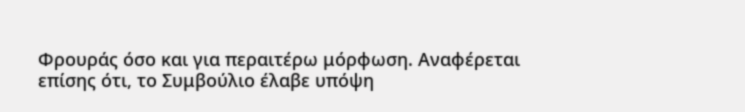Φρουράς όσο και για περαιτέρω μόρφωση. Αναφέρεται επίσης ότι, το Συμβούλιο έλαβε υπόψη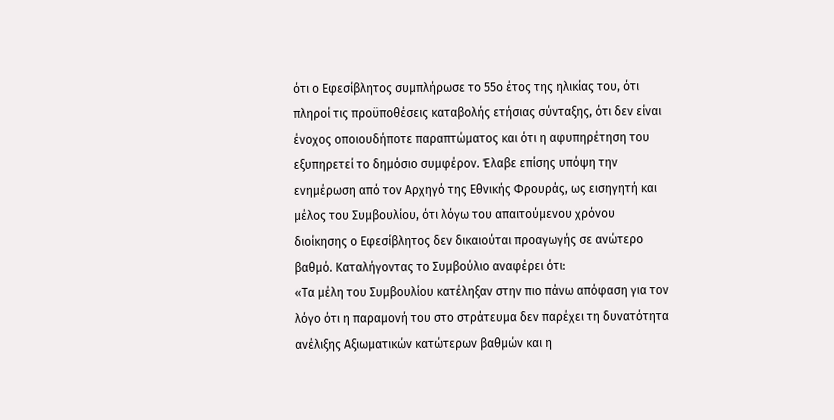ότι ο Εφεσίβλητος συμπλήρωσε το 55ο έτος της ηλικίας του, ότι πληροί τις προϋποθέσεις καταβολής ετήσιας σύνταξης, ότι δεν είναι ένοχος οποιουδήποτε παραπτώματος και ότι η αφυπηρέτηση του εξυπηρετεί το δημόσιο συμφέρον. Έλαβε επίσης υπόψη την ενημέρωση από τον Αρχηγό της Εθνικής Φρουράς, ως εισηγητή και μέλος του Συμβουλίου, ότι λόγω του απαιτούμενου χρόνου διοίκησης ο Εφεσίβλητος δεν δικαιούται προαγωγής σε ανώτερο βαθμό. Καταλήγοντας το Συμβούλιο αναφέρει ότι:
«Τα μέλη του Συμβουλίου κατέληξαν στην πιο πάνω απόφαση για τον λόγο ότι η παραμονή του στο στράτευμα δεν παρέχει τη δυνατότητα ανέλιξης Αξιωματικών κατώτερων βαθμών και η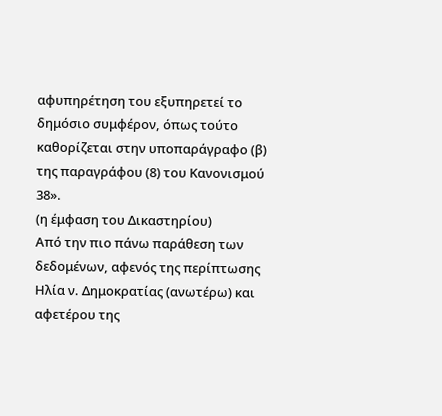αφυπηρέτηση του εξυπηρετεί το δημόσιο συμφέρον, όπως τούτο καθορίζεται στην υποπαράγραφο (β) της παραγράφου (8) του Κανονισμού 38».
(η έμφαση του Δικαστηρίου)
Από την πιο πάνω παράθεση των δεδομένων, αφενός της περίπτωσης Ηλία ν. Δημοκρατίας (ανωτέρω) και αφετέρου της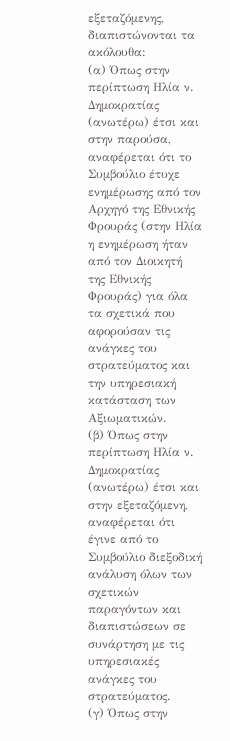εξεταζόμενης, διαπιστώνονται τα ακόλουθα:
(α) Όπως στην περίπτωση Ηλία ν. Δημοκρατίας (ανωτέρω) έτσι και στην παρούσα, αναφέρεται ότι το Συμβούλιο έτυχε ενημέρωσης από τον Αρχηγό της Εθνικής Φρουράς (στην Ηλία η ενημέρωση ήταν από τον Διοικητή της Εθνικής Φρουράς) για όλα τα σχετικά που αφορούσαν τις ανάγκες του στρατεύματος και την υπηρεσιακή κατάσταση των Αξιωματικών.
(β) Όπως στην περίπτωση Ηλία ν. Δημοκρατίας (ανωτέρω) έτσι και στην εξεταζόμενη, αναφέρεται ότι έγινε από το Συμβούλιο διεξοδική ανάλυση όλων των σχετικών παραγόντων και διαπιστώσεων σε συνάρτηση με τις υπηρεσιακές ανάγκες του στρατεύματος.
(γ) Όπως στην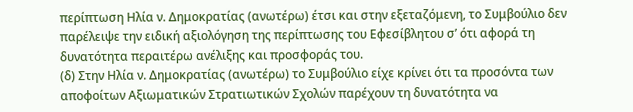περίπτωση Ηλία ν. Δημοκρατίας (ανωτέρω) έτσι και στην εξεταζόμενη, το Συμβούλιο δεν παρέλειψε την ειδική αξιολόγηση της περίπτωσης του Εφεσίβλητου σ’ ότι αφορά τη δυνατότητα περαιτέρω ανέλιξης και προσφοράς του.
(δ) Στην Ηλία ν. Δημοκρατίας (ανωτέρω) το Συμβούλιο είχε κρίνει ότι τα προσόντα των αποφοίτων Αξιωματικών Στρατιωτικών Σχολών παρέχουν τη δυνατότητα να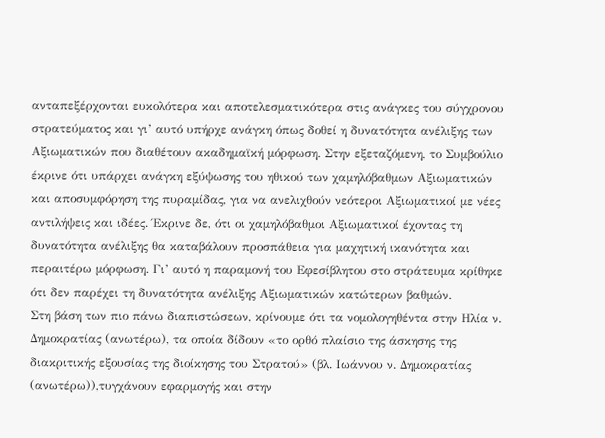ανταπεξέρχονται ευκολότερα και αποτελεσματικότερα στις ανάγκες του σύγχρονου στρατεύματος και γι’ αυτό υπήρχε ανάγκη όπως δοθεί η δυνατότητα ανέλιξης των Αξιωματικών που διαθέτουν ακαδημαϊκή μόρφωση. Στην εξεταζόμενη, το Συμβούλιο έκρινε ότι υπάρχει ανάγκη εξύψωσης του ηθικού των χαμηλόβαθμων Αξιωματικών και αποσυμφόρηση της πυραμίδας, για να ανελιχθούν νεότεροι Αξιωματικοί με νέες αντιλήψεις και ιδέες. Έκρινε δε, ότι οι χαμηλόβαθμοι Αξιωματικοί έχοντας τη δυνατότητα ανέλιξης θα καταβάλουν προσπάθεια για μαχητική ικανότητα και περαιτέρω μόρφωση. Γι’ αυτό η παραμονή του Εφεσίβλητου στο στράτευμα κρίθηκε ότι δεν παρέχει τη δυνατότητα ανέλιξης Αξιωματικών κατώτερων βαθμών.
Στη βάση των πιο πάνω διαπιστώσεων, κρίνουμε ότι τα νομολογηθέντα στην Ηλία ν. Δημοκρατίας (ανωτέρω), τα οποία δίδουν «το ορθό πλαίσιο της άσκησης της διακριτικής εξουσίας της διοίκησης του Στρατού» (βλ. Ιωάννου ν. Δημοκρατίας (ανωτέρω)),τυγχάνουν εφαρμογής και στην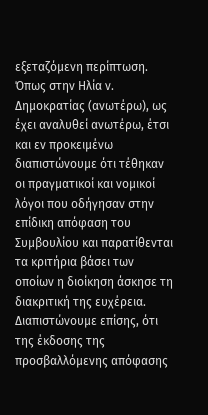εξεταζόμενη περίπτωση.
Όπως στην Ηλία ν. Δημοκρατίας (ανωτέρω), ως έχει αναλυθεί ανωτέρω, έτσι και εν προκειμένω διαπιστώνουμε ότι τέθηκαν οι πραγματικοί και νομικοί λόγοι που οδήγησαν στην επίδικη απόφαση του Συμβουλίου και παρατίθενται τα κριτήρια βάσει των οποίων η διοίκηση άσκησε τη διακριτική της ευχέρεια. Διαπιστώνουμε επίσης, ότι της έκδοσης της προσβαλλόμενης απόφασης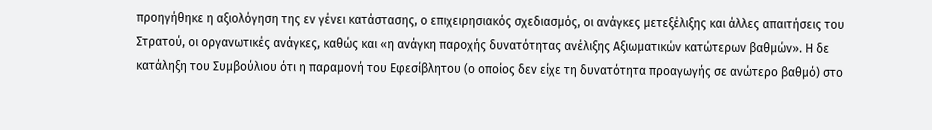προηγήθηκε η αξιολόγηση της εν γένει κατάστασης, ο επιχειρησιακός σχεδιασμός, οι ανάγκες μετεξέλιξης και άλλες απαιτήσεις του Στρατού, οι οργανωτικές ανάγκες, καθώς και «η ανάγκη παροχής δυνατότητας ανέλιξης Αξιωματικών κατώτερων βαθμών». Η δε κατάληξη του Συμβούλιου ότι η παραμονή του Εφεσίβλητου (ο οποίος δεν είχε τη δυνατότητα προαγωγής σε ανώτερο βαθμό) στο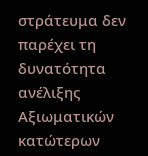στράτευμα δεν παρέχει τη δυνατότητα ανέλιξης Αξιωματικών κατώτερων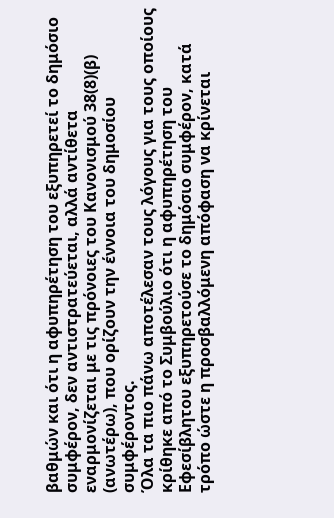βαθμών και ότι η αφυπηρέτηση του εξυπηρετεί το δημόσιο συμφέρον, δεν αντιστρατεύεται, αλλά αντίθετα εναρμονίζεται με τις πρόνοιες του Κανονισμού 38(8)(β) (ανωτέρω), που ορίζουν την έννοια του δημοσίου συμφέροντος.
Όλα τα πιο πάνω αποτέλεσαν τους λόγους για τους οποίους κρίθηκε από το Συμβούλιο ότι η αφυπηρέτηση του Εφεσίβλητου εξυπηρετούσε το δημόσιο συμφέρον, κατά τρόπο ώστε η προσβαλλόμενη απόφαση να κρίνεται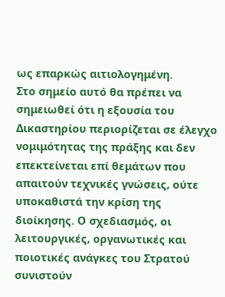ως επαρκώς αιτιολογημένη.
Στο σημείο αυτό θα πρέπει να σημειωθεί ότι η εξουσία του Δικαστηρίου περιορίζεται σε έλεγχο νομιμότητας της πράξης και δεν επεκτείνεται επί θεμάτων που απαιτούν τεχνικές γνώσεις, ούτε υποκαθιστά την κρίση της διοίκησης. Ο σχεδιασμός, οι λειτουργικές, οργανωτικές και ποιοτικές ανάγκες του Στρατού συνιστούν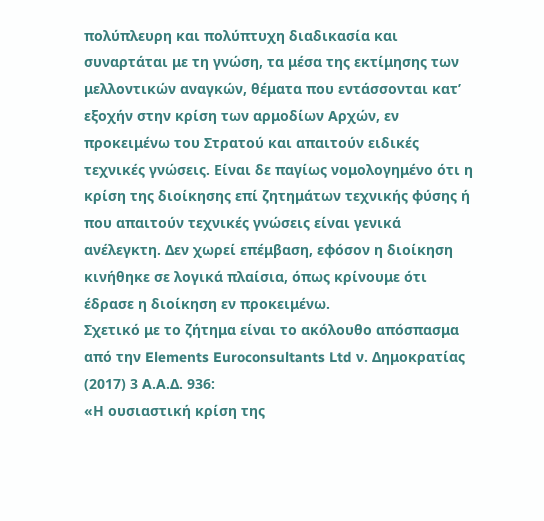πολύπλευρη και πολύπτυχη διαδικασία και συναρτάται με τη γνώση, τα μέσα της εκτίμησης των μελλοντικών αναγκών, θέματα που εντάσσονται κατ’ εξοχήν στην κρίση των αρμοδίων Αρχών, εν προκειμένω του Στρατού και απαιτούν ειδικές τεχνικές γνώσεις. Είναι δε παγίως νομολογημένο ότι η κρίση της διοίκησης επί ζητημάτων τεχνικής φύσης ή που απαιτούν τεχνικές γνώσεις είναι γενικά ανέλεγκτη. Δεν χωρεί επέμβαση, εφόσον η διοίκηση κινήθηκε σε λογικά πλαίσια, όπως κρίνουμε ότι έδρασε η διοίκηση εν προκειμένω.
Σχετικό με το ζήτημα είναι το ακόλουθο απόσπασμα από την Elements Euroconsultants Ltd ν. Δημοκρατίας (2017) 3 Α.Α.Δ. 936:
«Η ουσιαστική κρίση της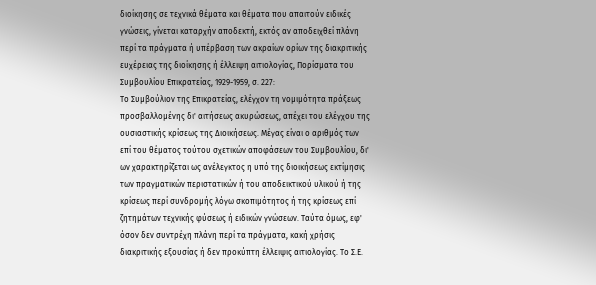διοίκησης σε τεχνικά θέματα και θέματα που απαιτούν ειδικές γνώσεις, γίνεται καταρχήν αποδεκτή, εκτός αν αποδειχθεί πλάνη περί τα πράγματα ή υπέρβαση των ακραίων ορίων της διακριτικής ευχέρειας της διοίκησης ή έλλειψη αιτιολογίας, Πορίσματα του Συμβουλίου Επικρατείας, 1929-1959, σ. 227:
Το Συμβούλιον της Επικρατείας, ελέγχον τη νομιμότητα πράξεως προσβαλλομένης δι' αιτήσεως ακυρώσεως, απέχει του ελέγχου της ουσιαστικής κρίσεως της Διοικήσεως. Μέγας είναι ο αριθμός των επί του θέματος τούτου σχετικών αποφάσεων του Συμβουλίου, δι' ων χαρακτηρίζεται ως ανέλεγκτος η υπό της διοικήσεως εκτίμησις των πραγματικών περιστατικών ή του αποδεικτικού υλικού ή της κρίσεως περί συνδρομής λόγω σκοπιμότητος ή της κρίσεως επί ζητημάτων τεχνικής φύσεως ή ειδικών γνώσεων. Ταύτα όμως, εφ' όσον δεν συντρέχη πλάνη περί τα πράγματα, κακή χρήσις διακριτικής εξουσίας ή δεν προκύπτη έλλειψις αιτιολογίας. Το Σ.Ε.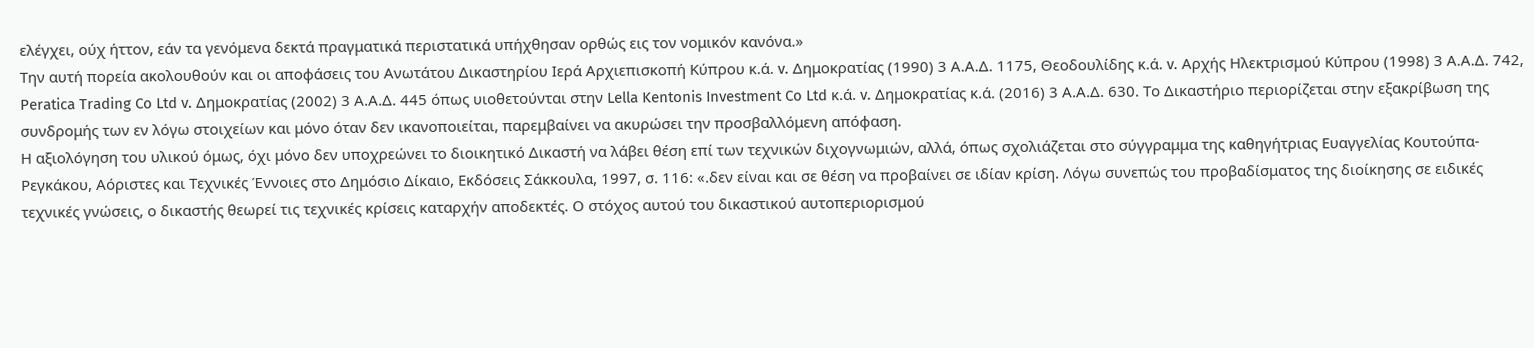ελέγχει, ούχ ήττον, εάν τα γενόμενα δεκτά πραγματικά περιστατικά υπήχθησαν ορθώς εις τον νομικόν κανόνα.»
Tην αυτή πορεία ακολουθούν και οι αποφάσεις του Ανωτάτου Δικαστηρίου Ιερά Αρχιεπισκοπή Κύπρου κ.ά. v. Δημοκρατίας (1990) 3 Α.Α.Δ. 1175, Θεοδουλίδης κ.ά. v. Αρχής Ηλεκτρισμού Κύπρου (1998) 3 Α.Α.Δ. 742, Peratica Trading Co Ltd v. Δημοκρατίας (2002) 3 Α.Α.Δ. 445 όπως υιοθετούνται στην Lella Kentonis Investment Co Ltd κ.ά. v. Δημοκρατίας κ.ά. (2016) 3 Α.Α.Δ. 630. Το Δικαστήριο περιορίζεται στην εξακρίβωση της συνδρομής των εν λόγω στοιχείων και μόνο όταν δεν ικανοποιείται, παρεμβαίνει να ακυρώσει την προσβαλλόμενη απόφαση.
Η αξιολόγηση του υλικού όμως, όχι μόνο δεν υποχρεώνει το διοικητικό Δικαστή να λάβει θέση επί των τεχνικών διχογνωμιών, αλλά, όπως σχολιάζεται στο σύγγραμμα της καθηγήτριας Ευαγγελίας Κουτούπα-Ρεγκάκου, Αόριστες και Τεχνικές Έννοιες στο Δημόσιο Δίκαιο, Εκδόσεις Σάκκουλα, 1997, σ. 116: «.δεν είναι και σε θέση να προβαίνει σε ιδίαν κρίση. Λόγω συνεπώς του προβαδίσματος της διοίκησης σε ειδικές τεχνικές γνώσεις, ο δικαστής θεωρεί τις τεχνικές κρίσεις καταρχήν αποδεκτές. Ο στόχος αυτού του δικαστικού αυτοπεριορισμού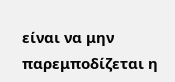είναι να μην παρεμποδίζεται η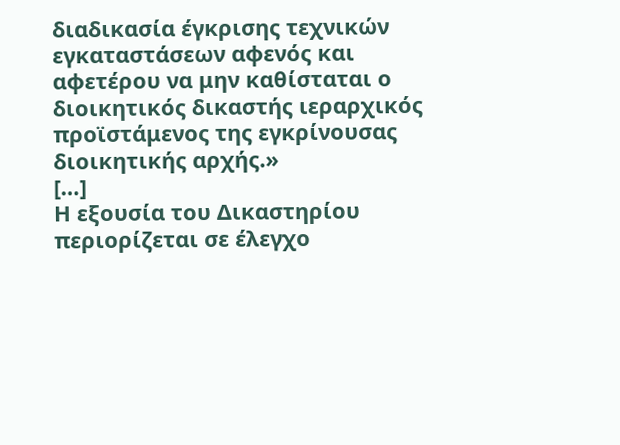διαδικασία έγκρισης τεχνικών εγκαταστάσεων αφενός και αφετέρου να μην καθίσταται ο διοικητικός δικαστής ιεραρχικός προϊστάμενος της εγκρίνουσας διοικητικής αρχής.»
[…]
Η εξουσία του Δικαστηρίου περιορίζεται σε έλεγχο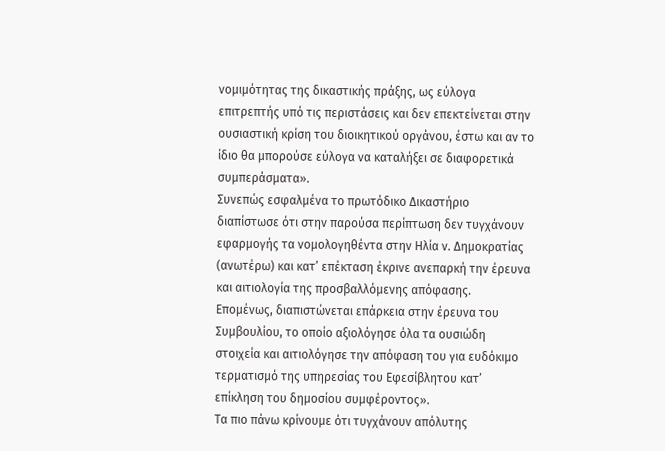νομιμότητας της δικαστικής πράξης, ως εύλογα επιτρεπτής υπό τις περιστάσεις και δεν επεκτείνεται στην ουσιαστική κρίση του διοικητικού οργάνου, έστω και αν το ίδιο θα μπορούσε εύλογα να καταλήξει σε διαφορετικά συμπεράσματα».
Συνεπώς εσφαλμένα το πρωτόδικο Δικαστήριο διαπίστωσε ότι στην παρούσα περίπτωση δεν τυγχάνουν εφαρμογής τα νομολογηθέντα στην Ηλία ν. Δημοκρατίας (ανωτέρω) και κατ’ επέκταση έκρινε ανεπαρκή την έρευνα και αιτιολογία της προσβαλλόμενης απόφασης.
Επομένως, διαπιστώνεται επάρκεια στην έρευνα του Συμβουλίου, το οποίο αξιολόγησε όλα τα ουσιώδη στοιχεία και αιτιολόγησε την απόφαση του για ευδόκιμο τερματισμό της υπηρεσίας του Εφεσίβλητου κατ’ επίκληση του δημοσίου συμφέροντος».
Τα πιο πάνω κρίνουμε ότι τυγχάνουν απόλυτης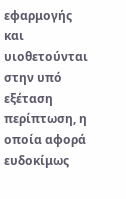εφαρμογής και υιοθετούνται στην υπό εξέταση περίπτωση, η οποία αφορά ευδοκίμως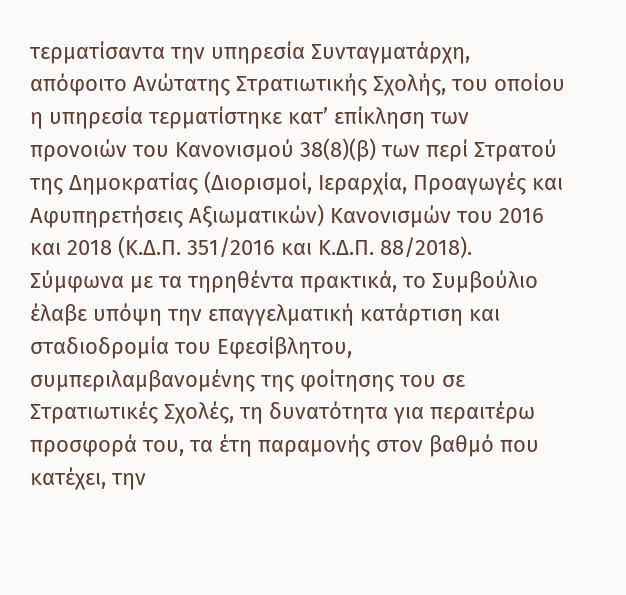τερματίσαντα την υπηρεσία Συνταγματάρχη, απόφοιτο Ανώτατης Στρατιωτικής Σχολής, του οποίου η υπηρεσία τερματίστηκε κατ’ επίκληση των προνοιών του Κανονισμού 38(8)(β) των περί Στρατού της Δημοκρατίας (Διορισμοί, Ιεραρχία, Προαγωγές και Αφυπηρετήσεις Αξιωματικών) Κανονισμών του 2016 και 2018 (Κ.Δ.Π. 351/2016 και Κ.Δ.Π. 88/2018).
Σύμφωνα με τα τηρηθέντα πρακτικά, το Συμβούλιο έλαβε υπόψη την επαγγελματική κατάρτιση και σταδιοδρομία του Εφεσίβλητου, συμπεριλαμβανομένης της φοίτησης του σε Στρατιωτικές Σχολές, τη δυνατότητα για περαιτέρω προσφορά του, τα έτη παραμονής στον βαθμό που κατέχει, την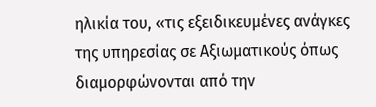ηλικία του, «τις εξειδικευμένες ανάγκες της υπηρεσίας σε Αξιωματικούς όπως διαμορφώνονται από την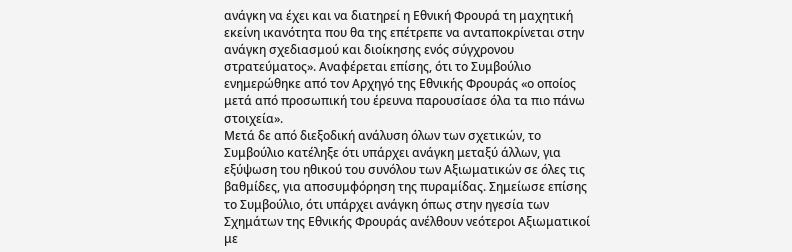ανάγκη να έχει και να διατηρεί η Εθνική Φρουρά τη μαχητική εκείνη ικανότητα που θα της επέτρεπε να ανταποκρίνεται στην ανάγκη σχεδιασμού και διοίκησης ενός σύγχρονου στρατεύματος». Αναφέρεται επίσης, ότι το Συμβούλιο ενημερώθηκε από τον Αρχηγό της Εθνικής Φρουράς «ο οποίος μετά από προσωπική του έρευνα παρουσίασε όλα τα πιο πάνω στοιχεία».
Μετά δε από διεξοδική ανάλυση όλων των σχετικών, το Συμβούλιο κατέληξε ότι υπάρχει ανάγκη μεταξύ άλλων, για εξύψωση του ηθικού του συνόλου των Αξιωματικών σε όλες τις βαθμίδες, για αποσυμφόρηση της πυραμίδας. Σημείωσε επίσης το Συμβούλιο, ότι υπάρχει ανάγκη όπως στην ηγεσία των Σχημάτων της Εθνικής Φρουράς ανέλθουν νεότεροι Αξιωματικοί με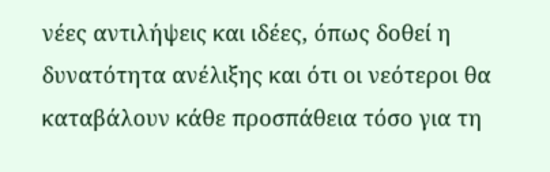νέες αντιλήψεις και ιδέες, όπως δοθεί η δυνατότητα ανέλιξης και ότι οι νεότεροι θα καταβάλουν κάθε προσπάθεια τόσο για τη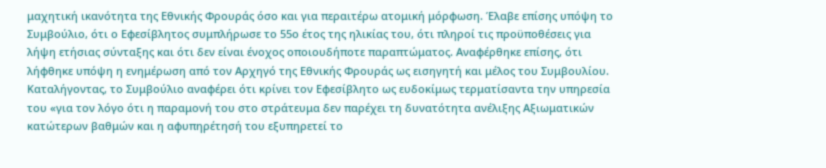μαχητική ικανότητα της Εθνικής Φρουράς όσο και για περαιτέρω ατομική μόρφωση. Έλαβε επίσης υπόψη το Συμβούλιο, ότι ο Εφεσίβλητος συμπλήρωσε το 55ο έτος της ηλικίας του, ότι πληροί τις προϋποθέσεις για λήψη ετήσιας σύνταξης και ότι δεν είναι ένοχος οποιουδήποτε παραπτώματος. Αναφέρθηκε επίσης, ότι λήφθηκε υπόψη η ενημέρωση από τον Αρχηγό της Εθνικής Φρουράς ως εισηγητή και μέλος του Συμβουλίου.
Καταλήγοντας, το Συμβούλιο αναφέρει ότι κρίνει τον Εφεσίβλητο ως ευδοκίμως τερματίσαντα την υπηρεσία του «για τον λόγο ότι η παραμονή του στο στράτευμα δεν παρέχει τη δυνατότητα ανέλιξης Αξιωματικών κατώτερων βαθμών και η αφυπηρέτησή του εξυπηρετεί το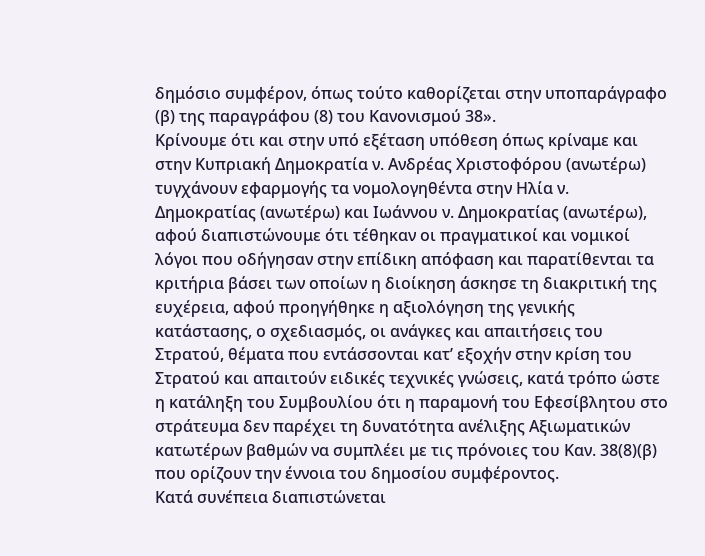δημόσιο συμφέρον, όπως τούτο καθορίζεται στην υποπαράγραφο (β) της παραγράφου (8) του Κανονισμού 38».
Κρίνουμε ότι και στην υπό εξέταση υπόθεση όπως κρίναμε και στην Κυπριακή Δημοκρατία ν. Ανδρέας Χριστοφόρου (ανωτέρω) τυγχάνουν εφαρμογής τα νομολογηθέντα στην Ηλία ν. Δημοκρατίας (ανωτέρω) και Ιωάννου ν. Δημοκρατίας (ανωτέρω), αφού διαπιστώνουμε ότι τέθηκαν οι πραγματικοί και νομικοί λόγοι που οδήγησαν στην επίδικη απόφαση και παρατίθενται τα κριτήρια βάσει των οποίων η διοίκηση άσκησε τη διακριτική της ευχέρεια, αφού προηγήθηκε η αξιολόγηση της γενικής κατάστασης, ο σχεδιασμός, οι ανάγκες και απαιτήσεις του Στρατού, θέματα που εντάσσονται κατ’ εξοχήν στην κρίση του Στρατού και απαιτούν ειδικές τεχνικές γνώσεις, κατά τρόπο ώστε η κατάληξη του Συμβουλίου ότι η παραμονή του Εφεσίβλητου στο στράτευμα δεν παρέχει τη δυνατότητα ανέλιξης Αξιωματικών κατωτέρων βαθμών να συμπλέει με τις πρόνοιες του Καν. 38(8)(β) που ορίζουν την έννοια του δημοσίου συμφέροντος.
Κατά συνέπεια διαπιστώνεται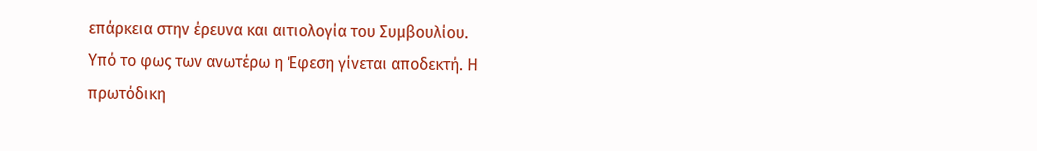επάρκεια στην έρευνα και αιτιολογία του Συμβουλίου.
Υπό το φως των ανωτέρω η Έφεση γίνεται αποδεκτή. Η πρωτόδικη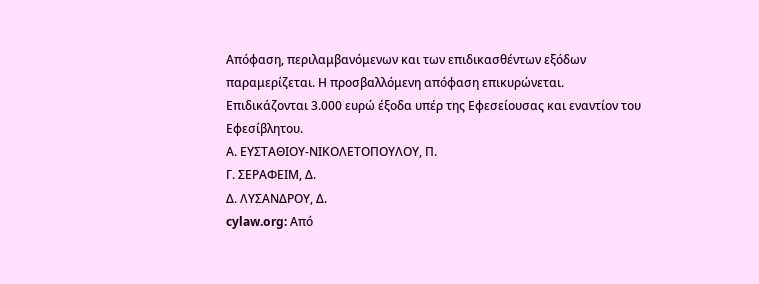Απόφαση, περιλαμβανόμενων και των επιδικασθέντων εξόδων παραμερίζεται. Η προσβαλλόμενη απόφαση επικυρώνεται. Επιδικάζονται 3.000 ευρώ έξοδα υπέρ της Εφεσείουσας και εναντίον του Εφεσίβλητου.
Α. ΕΥΣΤΑΘΙΟΥ-ΝΙΚΟΛΕΤΟΠΟΥΛΟΥ, Π.
Γ. ΣΕΡΑΦΕΙΜ, Δ.
Δ. ΛΥΣΑΝΔΡΟΥ, Δ.
cylaw.org: Από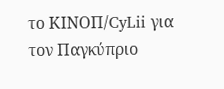το ΚΙΝOΠ/CyLii για τον Παγκύπριο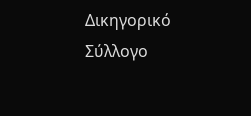Δικηγορικό Σύλλογο